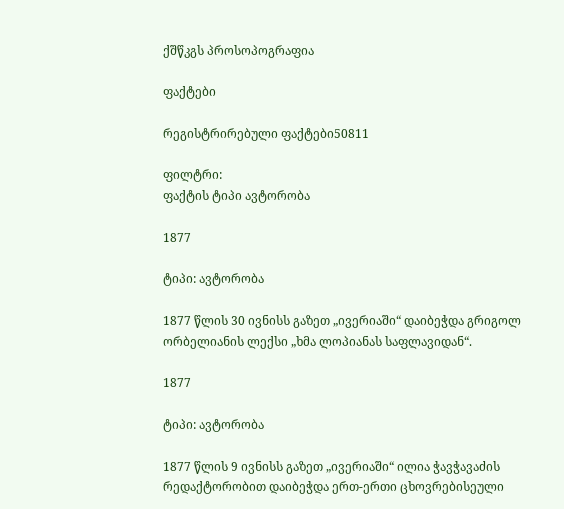ქშწკგს პროსოპოგრაფია

ფაქტები

რეგისტრირებული ფაქტები50811

ფილტრი:
ფაქტის ტიპი ავტორობა

1877

ტიპი: ავტორობა

1877 წლის 30 ივნისს გაზეთ „ივერიაში“ დაიბეჭდა გრიგოლ ორბელიანის ლექსი „ხმა ლოპიანას საფლავიდან“.

1877

ტიპი: ავტორობა

1877 წლის 9 ივნისს გაზეთ „ივერიაში“ ილია ჭავჭავაძის რედაქტორობით დაიბეჭდა ერთ-ერთი ცხოვრებისეული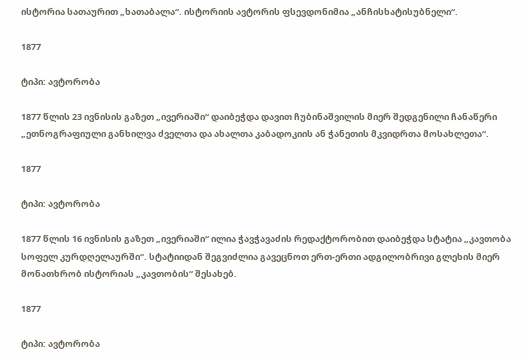ისტორია სათაურით „ხათაბალა“. ისტორიის ავტორის ფსევდონიმია „ანჩისხატისუბნელი“.

1877

ტიპი: ავტორობა

1877 წლის 23 ივნისის გაზეთ „ივერიაში“ დაიბეჭდა დავით ჩუბინაშვილის მიერ შედგენილი ჩანაწერი „ეთნოგრაფიული განხილვა ძველთა და ახალთა კაბადოკიის ან ჭანეთის მკვიდრთა მოსახლეთა“.

1877

ტიპი: ავტორობა

1877 წლის 16 ივნისის გაზეთ „ივერიაში“ ილია ჭავჭავაძის რედაქტორობით დაიბეჭდა სტატია „კავთობა სოფელ კურდღელაურში“. სტატიიდან შეგვიძლია გავეცნოთ ერთ-ერთი ადგილობრივი გლეხის მიერ მონათხრობ ისტორიას „კავთობის“ შესახებ.

1877

ტიპი: ავტორობა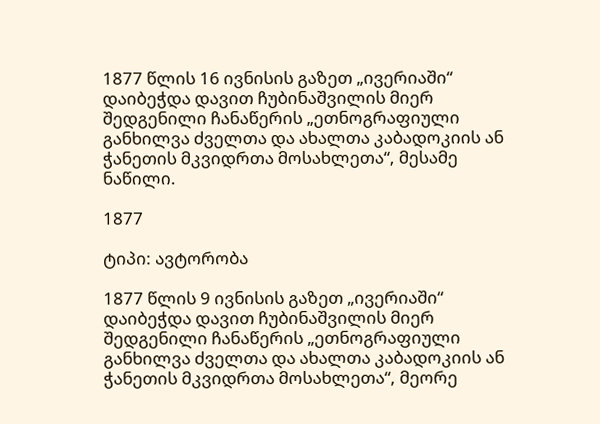1877 წლის 16 ივნისის გაზეთ „ივერიაში“ დაიბეჭდა დავით ჩუბინაშვილის მიერ შედგენილი ჩანაწერის „ეთნოგრაფიული განხილვა ძველთა და ახალთა კაბადოკიის ან ჭანეთის მკვიდრთა მოსახლეთა“, მესამე ნაწილი.

1877

ტიპი: ავტორობა

1877 წლის 9 ივნისის გაზეთ „ივერიაში“ დაიბეჭდა დავით ჩუბინაშვილის მიერ შედგენილი ჩანაწერის „ეთნოგრაფიული განხილვა ძველთა და ახალთა კაბადოკიის ან ჭანეთის მკვიდრთა მოსახლეთა“, მეორე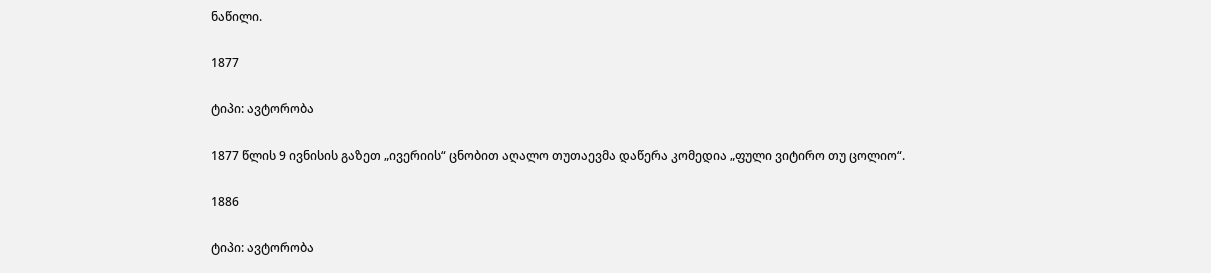ნაწილი.

1877

ტიპი: ავტორობა

1877 წლის 9 ივნისის გაზეთ „ივერიის“ ცნობით აღალო თუთაევმა დაწერა კომედია „ფული ვიტირო თუ ცოლიო“.

1886

ტიპი: ავტორობა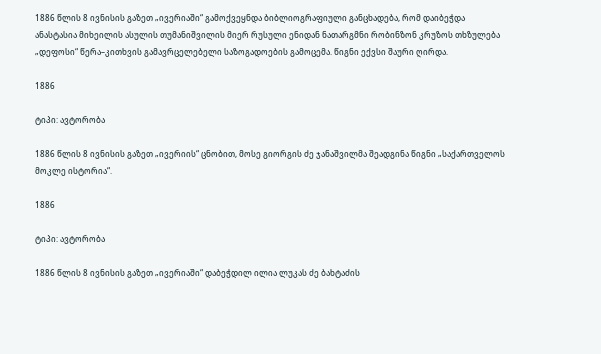1886 წლის 8 ივნისის გაზეთ „ივერიაში“ გამოქვეყნდა ბიბლიოგრაფიული განცხადება, რომ დაიბეჭდა ანასტასია მიხეილის ასულის თუმანიშვილის მიერ რუსული ენიდან ნათარგმნი რობინზონ კრუზოს თხზულება „დეფოსი“ წერა–კითხვის გამავრცელებელი საზოგადოების გამოცემა. წიგნი ექვსი შაური ღირდა.

1886

ტიპი: ავტორობა

1886 წლის 8 ივნისის გაზეთ „ივერიის“ ცნობით, მოსე გიორგის ძე ჯანაშვილმა შეადგინა წიგნი „საქართველოს მოკლე ისტორია“.

1886

ტიპი: ავტორობა

1886 წლის 8 ივნისის გაზეთ „ივერიაში“ დაბეჭდილ ილია ლუკას ძე ბახტაძის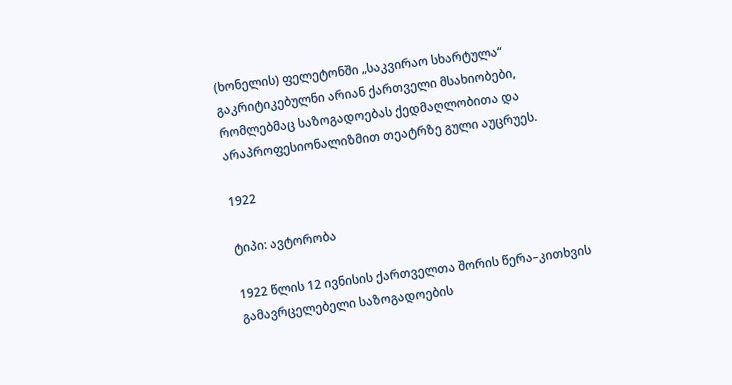(ხონელის) ფელეტონში „საკვირაო სხარტულა“ გაკრიტიკებულნი არიან ქართველი მსახიობები, რომლებმაც საზოგადოებას ქედმაღლობითა და არაპროფესიონალიზმით თეატრზე გული აუცრუეს.

1922

ტიპი: ავტორობა

1922 წლის 12 ივნისის ქართველთა შორის წერა–კითხვის გამავრცელებელი საზოგადოების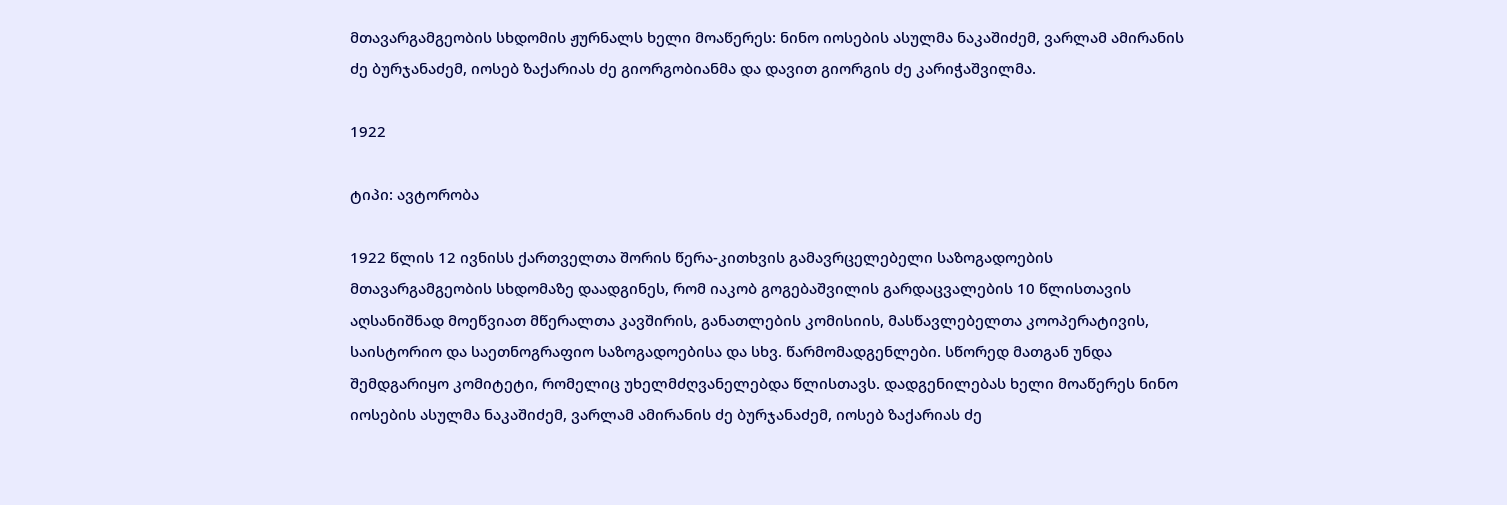მთავარგამგეობის სხდომის ჟურნალს ხელი მოაწერეს: ნინო იოსების ასულმა ნაკაშიძემ, ვარლამ ამირანის ძე ბურჯანაძემ, იოსებ ზაქარიას ძე გიორგობიანმა და დავით გიორგის ძე კარიჭაშვილმა.

1922

ტიპი: ავტორობა

1922 წლის 12 ივნისს ქართველთა შორის წერა-კითხვის გამავრცელებელი საზოგადოების მთავარგამგეობის სხდომაზე დაადგინეს, რომ იაკობ გოგებაშვილის გარდაცვალების 10 წლისთავის აღსანიშნად მოეწვიათ მწერალთა კავშირის, განათლების კომისიის, მასწავლებელთა კოოპერატივის, საისტორიო და საეთნოგრაფიო საზოგადოებისა და სხვ. წარმომადგენლები. სწორედ მათგან უნდა შემდგარიყო კომიტეტი, რომელიც უხელმძღვანელებდა წლისთავს. დადგენილებას ხელი მოაწერეს ნინო იოსების ასულმა ნაკაშიძემ, ვარლამ ამირანის ძე ბურჯანაძემ, იოსებ ზაქარიას ძე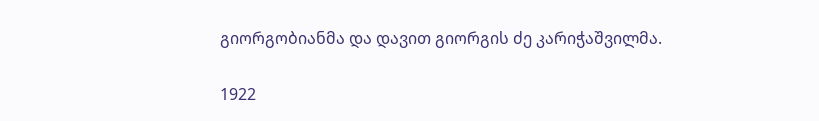გიორგობიანმა და დავით გიორგის ძე კარიჭაშვილმა.

1922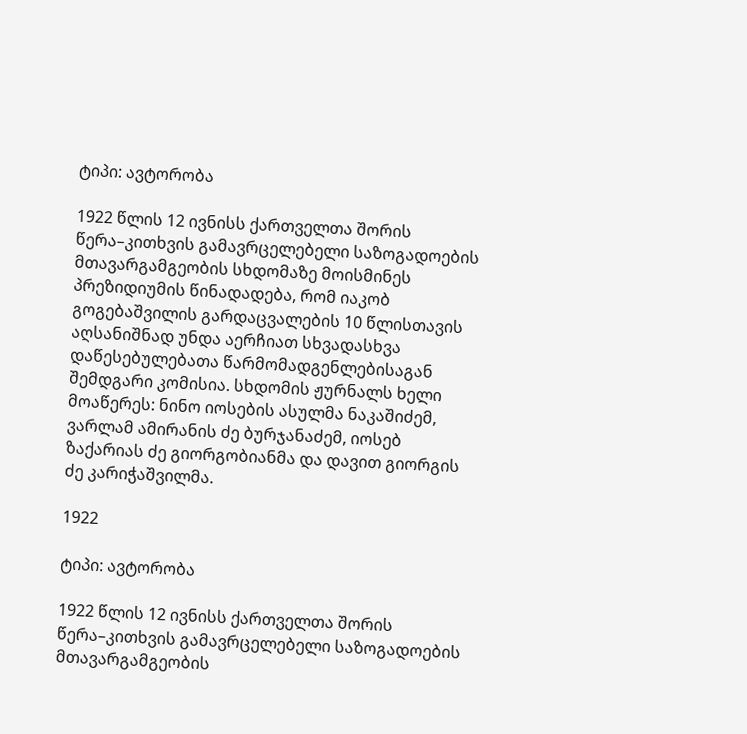ტიპი: ავტორობა

1922 წლის 12 ივნისს ქართველთა შორის წერა–კითხვის გამავრცელებელი საზოგადოების მთავარგამგეობის სხდომაზე მოისმინეს პრეზიდიუმის წინადადება, რომ იაკობ გოგებაშვილის გარდაცვალების 10 წლისთავის აღსანიშნად უნდა აერჩიათ სხვადასხვა დაწესებულებათა წარმომადგენლებისაგან შემდგარი კომისია. სხდომის ჟურნალს ხელი მოაწერეს: ნინო იოსების ასულმა ნაკაშიძემ, ვარლამ ამირანის ძე ბურჯანაძემ, იოსებ ზაქარიას ძე გიორგობიანმა და დავით გიორგის ძე კარიჭაშვილმა.

1922

ტიპი: ავტორობა

1922 წლის 12 ივნისს ქართველთა შორის წერა–კითხვის გამავრცელებელი საზოგადოების მთავარგამგეობის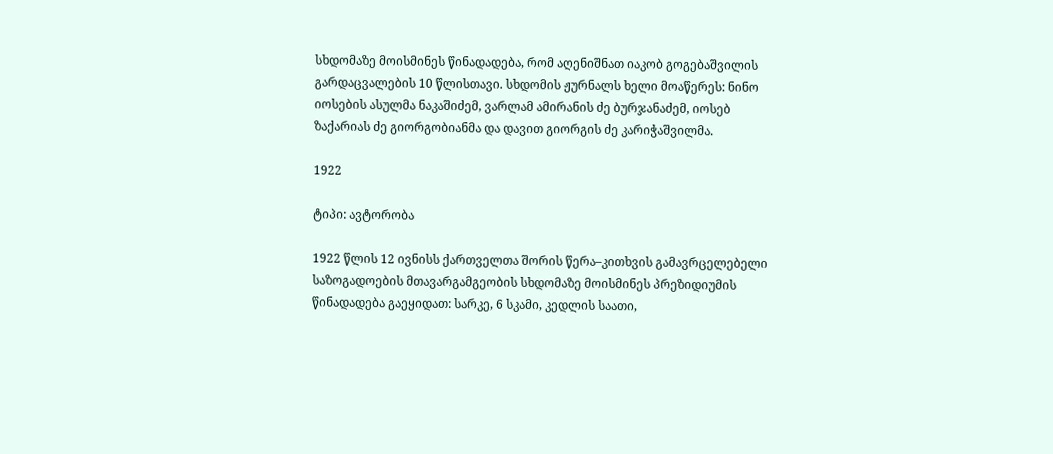სხდომაზე მოისმინეს წინადადება, რომ აღენიშნათ იაკობ გოგებაშვილის გარდაცვალების 10 წლისთავი. სხდომის ჟურნალს ხელი მოაწერეს: ნინო იოსების ასულმა ნაკაშიძემ, ვარლამ ამირანის ძე ბურჯანაძემ, იოსებ ზაქარიას ძე გიორგობიანმა და დავით გიორგის ძე კარიჭაშვილმა.

1922

ტიპი: ავტორობა

1922 წლის 12 ივნისს ქართველთა შორის წერა–კითხვის გამავრცელებელი საზოგადოების მთავარგამგეობის სხდომაზე მოისმინეს პრეზიდიუმის წინადადება გაეყიდათ: სარკე, 6 სკამი, კედლის საათი,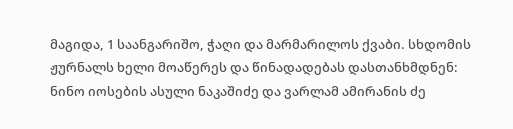მაგიდა, 1 საანგარიშო, ჭაღი და მარმარილოს ქვაბი. სხდომის ჟურნალს ხელი მოაწერეს და წინადადებას დასთანხმდნენ: ნინო იოსების ასული ნაკაშიძე და ვარლამ ამირანის ძე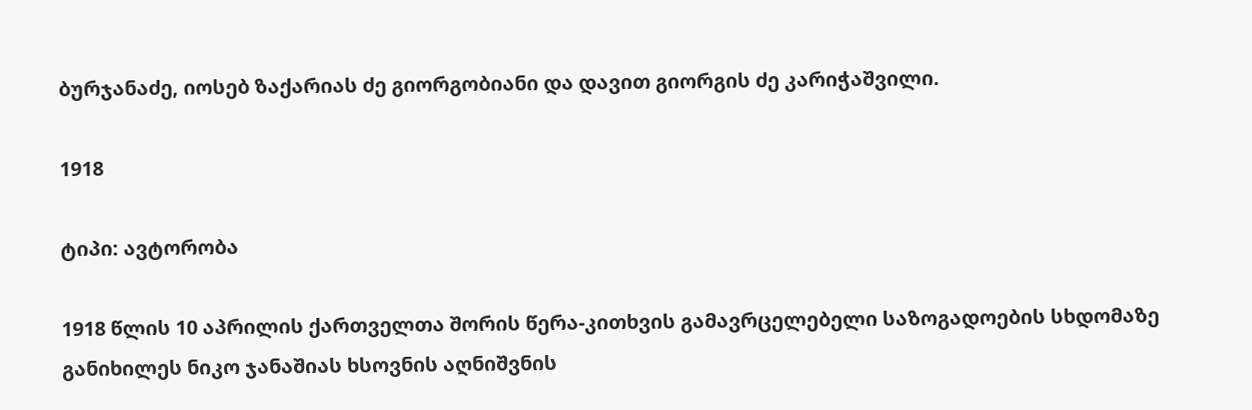ბურჯანაძე, იოსებ ზაქარიას ძე გიორგობიანი და დავით გიორგის ძე კარიჭაშვილი.

1918

ტიპი: ავტორობა

1918 წლის 10 აპრილის ქართველთა შორის წერა-კითხვის გამავრცელებელი საზოგადოების სხდომაზე განიხილეს ნიკო ჯანაშიას ხსოვნის აღნიშვნის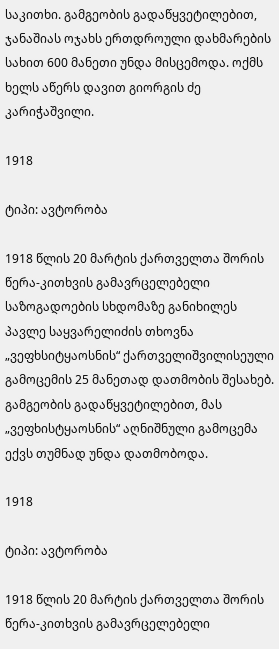საკითხი. გამგეობის გადაწყვეტილებით, ჯანაშიას ოჯახს ერთდროული დახმარების სახით 600 მანეთი უნდა მისცემოდა. ოქმს ხელს აწერს დავით გიორგის ძე კარიჭაშვილი.

1918

ტიპი: ავტორობა

1918 წლის 20 მარტის ქართველთა შორის წერა-კითხვის გამავრცელებელი საზოგადოების სხდომაზე განიხილეს პავლე საყვარელიძის თხოვნა „ვეფხსიტყაოსნის“ ქართველიშვილისეული გამოცემის 25 მანეთად დათმობის შესახებ. გამგეობის გადაწყვეტილებით, მას „ვეფხისტყაოსნის“ აღნიშნული გამოცემა ექვს თუმნად უნდა დათმობოდა.

1918

ტიპი: ავტორობა

1918 წლის 20 მარტის ქართველთა შორის წერა-კითხვის გამავრცელებელი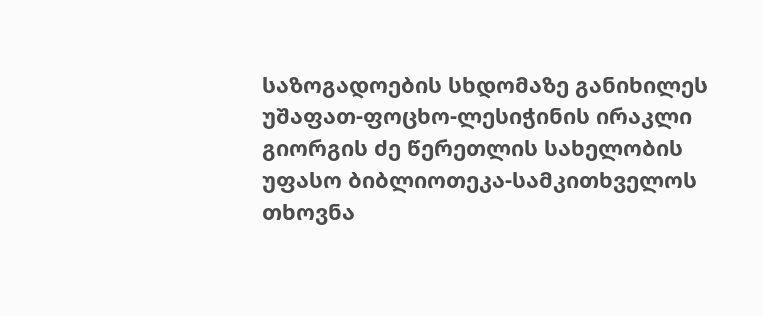საზოგადოების სხდომაზე განიხილეს უშაფათ-ფოცხო-ლესიჭინის ირაკლი გიორგის ძე წერეთლის სახელობის უფასო ბიბლიოთეკა-სამკითხველოს თხოვნა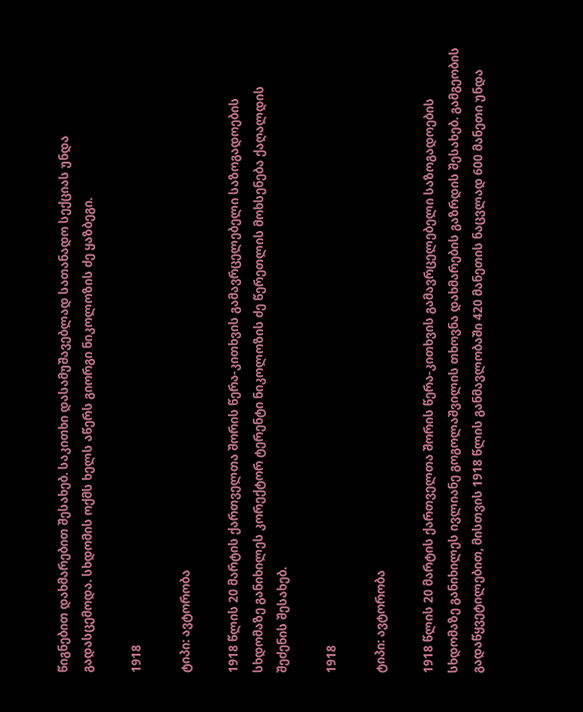წიგნებით დახმარებით შესახებ. საკითხი დასამუშავებლად სათანადო სექციას უნდა გადასცემოდა. სხდომის ოქმს ხელს აწერს გიორგი ნიკოლოზის ძე ყაზბეგი.

1918

ტიპი: ავტორობა

1918 წლის 20 მარტის ქართველთა შორის წერა-კითხვის გამავრცელებელი საზოგადოების სხდომაზე განიხილეს კორექტორ ტერენტი ნიკოლოზის ძე წერეთლის მოხსენება ქაღალდის შეძენის შესახებ.

1918

ტიპი: ავტორობა

1918 წლის 20 მარტის ქართველთა შორის წერა-კითხვის გამავრცელებელი საზოგადოების სხდომაზე განიხილეს ივლიანე გოგოლაშვილის თხოვნა დახმარების გაზრდის შესახებ. გამგეობის გადაწყვეტილებით, მისთვის 1918 წლის განმავლობაში 420 მანეთის ნაცვლად 600 მანეთი უნდა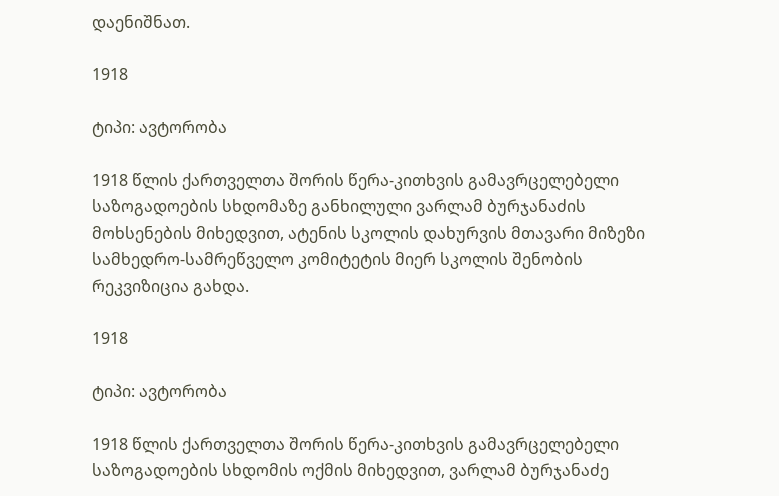დაენიშნათ.

1918

ტიპი: ავტორობა

1918 წლის ქართველთა შორის წერა-კითხვის გამავრცელებელი საზოგადოების სხდომაზე განხილული ვარლამ ბურჯანაძის მოხსენების მიხედვით, ატენის სკოლის დახურვის მთავარი მიზეზი სამხედრო-სამრეწველო კომიტეტის მიერ სკოლის შენობის რეკვიზიცია გახდა.

1918

ტიპი: ავტორობა

1918 წლის ქართველთა შორის წერა-კითხვის გამავრცელებელი საზოგადოების სხდომის ოქმის მიხედვით, ვარლამ ბურჯანაძე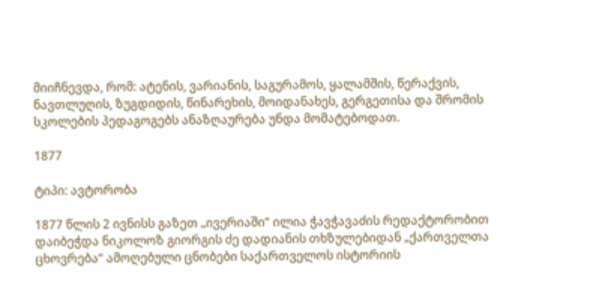მიიჩნევდა, რომ: ატენის, ვარიანის, საგურამოს, ყალამშის, წერაქვის, ნავთლუღის, ზუგდიდის, წინარეხის, მოიდანახეს, გერგეთისა და შრომის სკოლების პედაგოგებს ანაზღაურება უნდა მომატებოდათ.

1877

ტიპი: ავტორობა

1877 წლის 2 ივნისს გაზეთ „ივერიაში“ ილია ჭავჭავაძის რედაქტორობით დაიბეჭდა ნიკოლოზ გიორგის ძე დადიანის თხზულებიდან „ქართველთა ცხოვრება“ ამოღებული ცნობები საქართველოს ისტორიის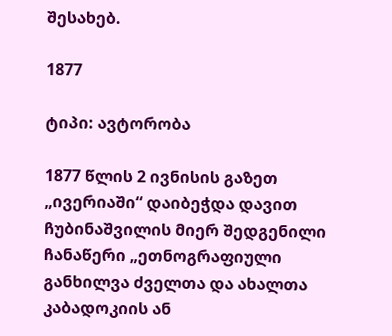შესახებ.

1877

ტიპი: ავტორობა

1877 წლის 2 ივნისის გაზეთ „ივერიაში“ დაიბეჭდა დავით ჩუბინაშვილის მიერ შედგენილი ჩანაწერი „ეთნოგრაფიული განხილვა ძველთა და ახალთა კაბადოკიის ან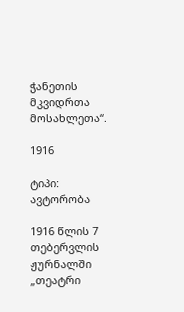ჭანეთის მკვიდრთა მოსახლეთა“.

1916

ტიპი: ავტორობა

1916 წლის 7 თებერვლის ჟურნალში „თეატრი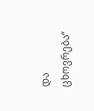და ცხოვრება“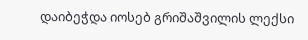დაიბეჭდა იოსებ გრიშაშვილის ლექსი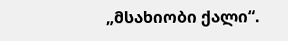„მსახიობი ქალი“.